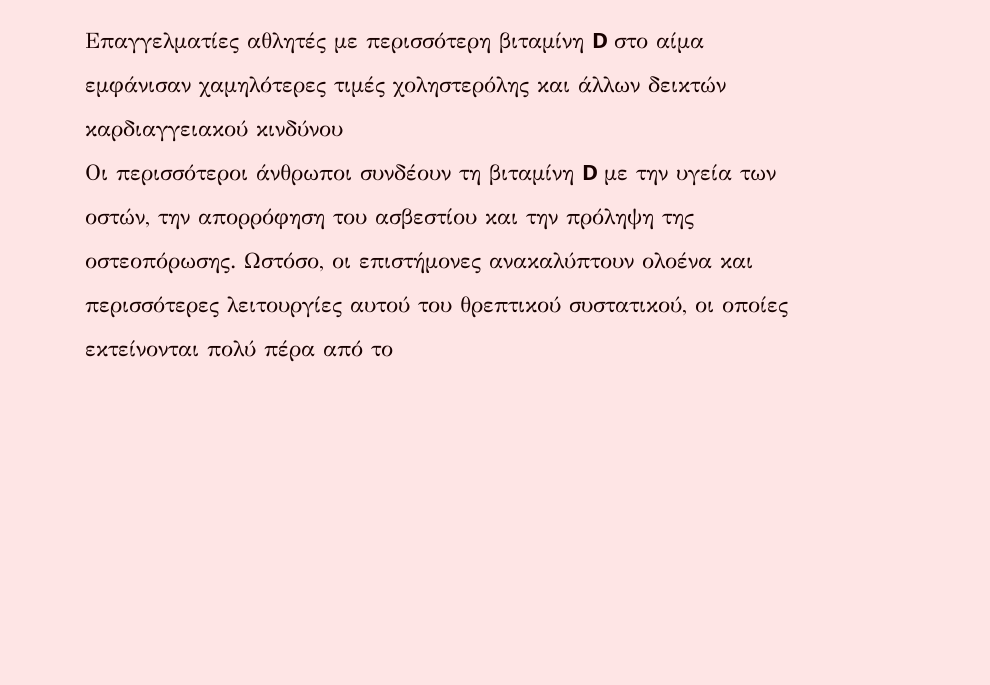Επαγγελματίες αθλητές με περισσότερη βιταμίνη D στο αίμα εμφάνισαν χαμηλότερες τιμές χοληστερόλης και άλλων δεικτών καρδιαγγειακού κινδύνου
Οι περισσότεροι άνθρωποι συνδέουν τη βιταμίνη D με την υγεία των οστών, την απορρόφηση του ασβεστίου και την πρόληψη της οστεοπόρωσης. Ωστόσο, οι επιστήμονες ανακαλύπτουν ολοένα και περισσότερες λειτουργίες αυτού του θρεπτικού συστατικού, οι οποίες εκτείνονται πολύ πέρα από το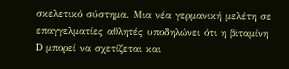σκελετικό σύστημα. Μια νέα γερμανική μελέτη σε επαγγελματίες αθλητές υποδηλώνει ότι η βιταμίνη D μπορεί να σχετίζεται και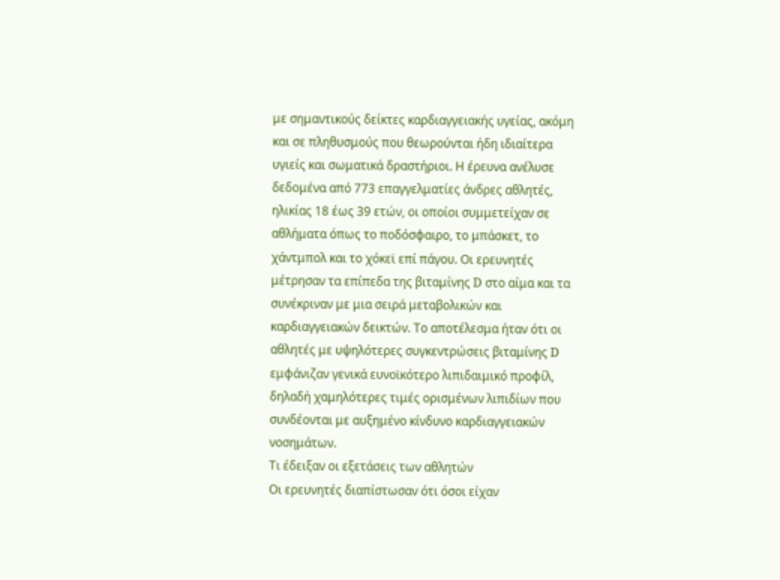με σημαντικούς δείκτες καρδιαγγειακής υγείας, ακόμη και σε πληθυσμούς που θεωρούνται ήδη ιδιαίτερα υγιείς και σωματικά δραστήριοι. Η έρευνα ανέλυσε δεδομένα από 773 επαγγελματίες άνδρες αθλητές, ηλικίας 18 έως 39 ετών, οι οποίοι συμμετείχαν σε αθλήματα όπως το ποδόσφαιρο, το μπάσκετ, το χάντμπολ και το χόκεϊ επί πάγου. Οι ερευνητές μέτρησαν τα επίπεδα της βιταμίνης D στο αίμα και τα συνέκριναν με μια σειρά μεταβολικών και καρδιαγγειακών δεικτών. Το αποτέλεσμα ήταν ότι οι αθλητές με υψηλότερες συγκεντρώσεις βιταμίνης D εμφάνιζαν γενικά ευνοϊκότερο λιπιδαιμικό προφίλ, δηλαδή χαμηλότερες τιμές ορισμένων λιπιδίων που συνδέονται με αυξημένο κίνδυνο καρδιαγγειακών νοσημάτων.
Τι έδειξαν οι εξετάσεις των αθλητών
Οι ερευνητές διαπίστωσαν ότι όσοι είχαν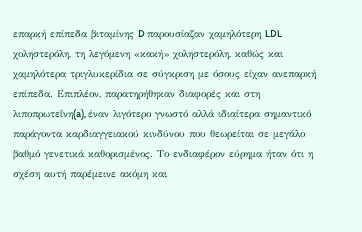επαρκή επίπεδα βιταμίνης D παρουσίαζαν χαμηλότερη LDL χοληστερόλη, τη λεγόμενη «κακή» χοληστερόλη, καθώς και χαμηλότερα τριγλυκερίδια σε σύγκριση με όσους είχαν ανεπαρκή επίπεδα. Επιπλέον, παρατηρήθηκαν διαφορές και στη λιποπρωτεΐνη(a), έναν λιγότερο γνωστό αλλά ιδιαίτερα σημαντικό παράγοντα καρδιαγγειακού κινδύνου που θεωρείται σε μεγάλο βαθμό γενετικά καθορισμένος. Το ενδιαφέρον εύρημα ήταν ότι η σχέση αυτή παρέμεινε ακόμη και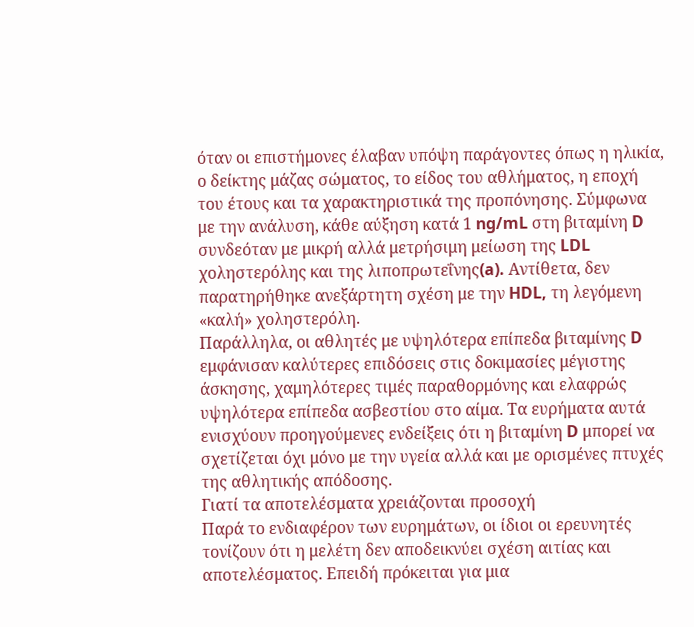όταν οι επιστήμονες έλαβαν υπόψη παράγοντες όπως η ηλικία, ο δείκτης μάζας σώματος, το είδος του αθλήματος, η εποχή του έτους και τα χαρακτηριστικά της προπόνησης. Σύμφωνα με την ανάλυση, κάθε αύξηση κατά 1 ng/mL στη βιταμίνη D συνδεόταν με μικρή αλλά μετρήσιμη μείωση της LDL χοληστερόλης και της λιποπρωτεΐνης(a). Αντίθετα, δεν παρατηρήθηκε ανεξάρτητη σχέση με την HDL, τη λεγόμενη «καλή» χοληστερόλη.
Παράλληλα, οι αθλητές με υψηλότερα επίπεδα βιταμίνης D εμφάνισαν καλύτερες επιδόσεις στις δοκιμασίες μέγιστης άσκησης, χαμηλότερες τιμές παραθορμόνης και ελαφρώς υψηλότερα επίπεδα ασβεστίου στο αίμα. Τα ευρήματα αυτά ενισχύουν προηγούμενες ενδείξεις ότι η βιταμίνη D μπορεί να σχετίζεται όχι μόνο με την υγεία αλλά και με ορισμένες πτυχές της αθλητικής απόδοσης.
Γιατί τα αποτελέσματα χρειάζονται προσοχή
Παρά το ενδιαφέρον των ευρημάτων, οι ίδιοι οι ερευνητές τονίζουν ότι η μελέτη δεν αποδεικνύει σχέση αιτίας και αποτελέσματος. Επειδή πρόκειται για μια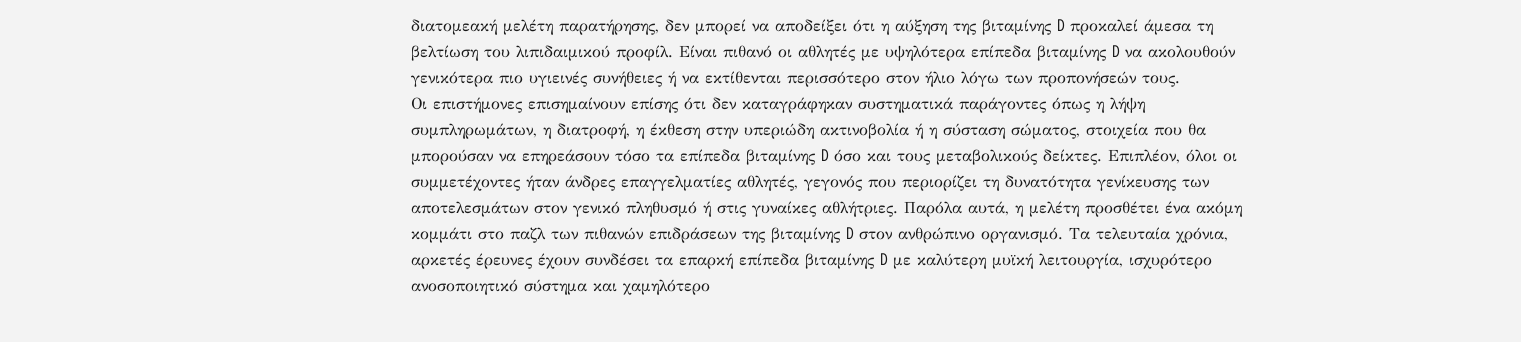διατομεακή μελέτη παρατήρησης, δεν μπορεί να αποδείξει ότι η αύξηση της βιταμίνης D προκαλεί άμεσα τη βελτίωση του λιπιδαιμικού προφίλ. Είναι πιθανό οι αθλητές με υψηλότερα επίπεδα βιταμίνης D να ακολουθούν γενικότερα πιο υγιεινές συνήθειες ή να εκτίθενται περισσότερο στον ήλιο λόγω των προπονήσεών τους.
Οι επιστήμονες επισημαίνουν επίσης ότι δεν καταγράφηκαν συστηματικά παράγοντες όπως η λήψη συμπληρωμάτων, η διατροφή, η έκθεση στην υπεριώδη ακτινοβολία ή η σύσταση σώματος, στοιχεία που θα μπορούσαν να επηρεάσουν τόσο τα επίπεδα βιταμίνης D όσο και τους μεταβολικούς δείκτες. Επιπλέον, όλοι οι συμμετέχοντες ήταν άνδρες επαγγελματίες αθλητές, γεγονός που περιορίζει τη δυνατότητα γενίκευσης των αποτελεσμάτων στον γενικό πληθυσμό ή στις γυναίκες αθλήτριες. Παρόλα αυτά, η μελέτη προσθέτει ένα ακόμη κομμάτι στο παζλ των πιθανών επιδράσεων της βιταμίνης D στον ανθρώπινο οργανισμό. Τα τελευταία χρόνια, αρκετές έρευνες έχουν συνδέσει τα επαρκή επίπεδα βιταμίνης D με καλύτερη μυϊκή λειτουργία, ισχυρότερο ανοσοποιητικό σύστημα και χαμηλότερο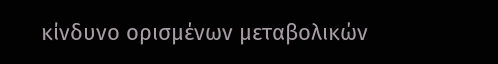κίνδυνο ορισμένων μεταβολικών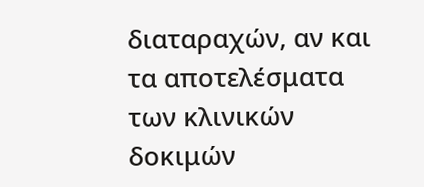διαταραχών, αν και τα αποτελέσματα των κλινικών δοκιμών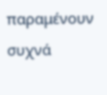παραμένουν συχνά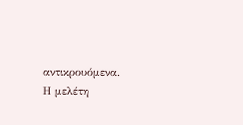αντικρουόμενα.
Η μελέτη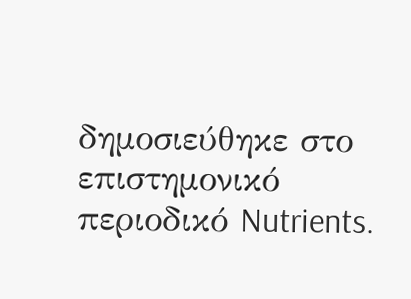δημοσιεύθηκε στο επιστημονικό περιοδικό Nutrients.